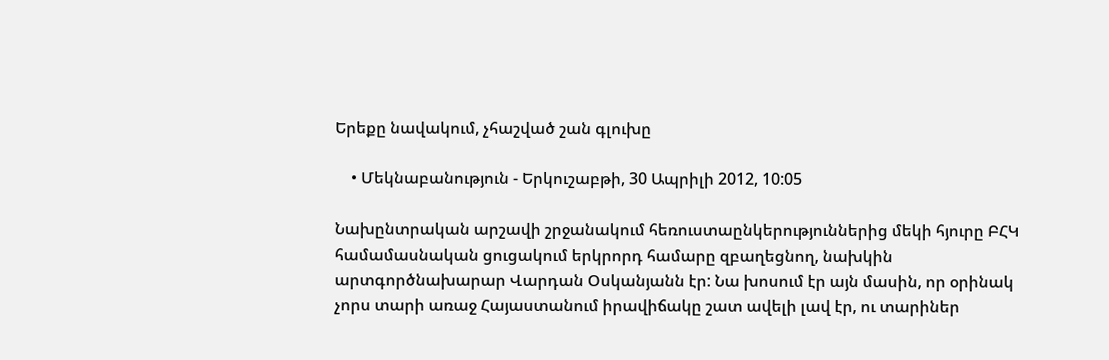Երեքը նավակում, չհաշված շան գլուխը

    • Մեկնաբանություն - Երկուշաբթի, 30 Ապրիլի 2012, 10:05

Նախընտրական արշավի շրջանակում հեռուստաընկերություններից մեկի հյուրը ԲՀԿ համամասնական ցուցակում երկրորդ համարը զբաղեցնող, նախկին արտգործնախարար Վարդան Օսկանյանն էր: Նա խոսում էր այն մասին, որ օրինակ չորս տարի առաջ Հայաստանում իրավիճակը շատ ավելի լավ էր, ու տարիներ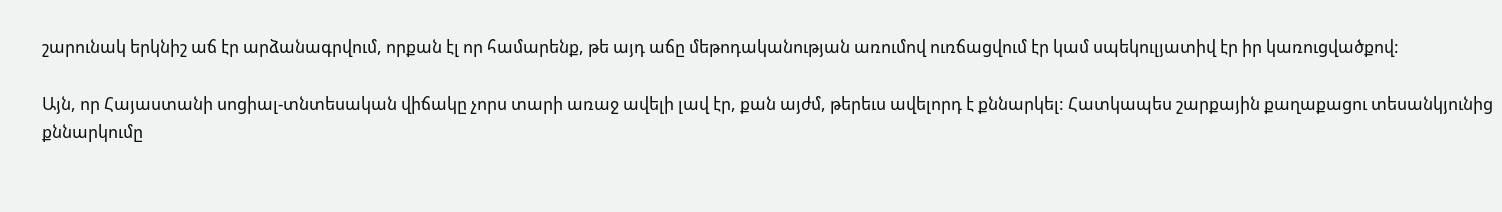շարունակ երկնիշ աճ էր արձանագրվում, որքան էլ որ համարենք, թե այդ աճը մեթոդականության առումով ուռճացվում էր կամ սպեկուլյատիվ էր իր կառուցվածքով:

Այն, որ Հայաստանի սոցիալ-տնտեսական վիճակը չորս տարի առաջ ավելի լավ էր, քան այժմ, թերեւս ավելորդ է քննարկել: Հատկապես շարքային քաղաքացու տեսանկյունից քննարկումը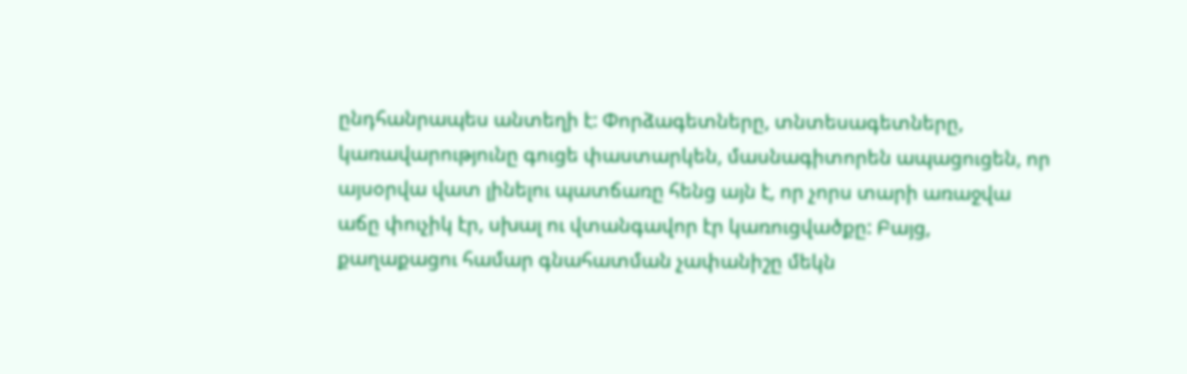ընդհանրապես անտեղի է: Փորձագետները, տնտեսագետները, կառավարությունը գուցե փաստարկեն, մասնագիտորեն ապացուցեն, որ այսօրվա վատ լինելու պատճառը հենց այն է, որ չորս տարի առաջվա աճը փուչիկ էր, սխալ ու վտանգավոր էր կառուցվածքը: Բայց, քաղաքացու համար գնահատման չափանիշը մեկն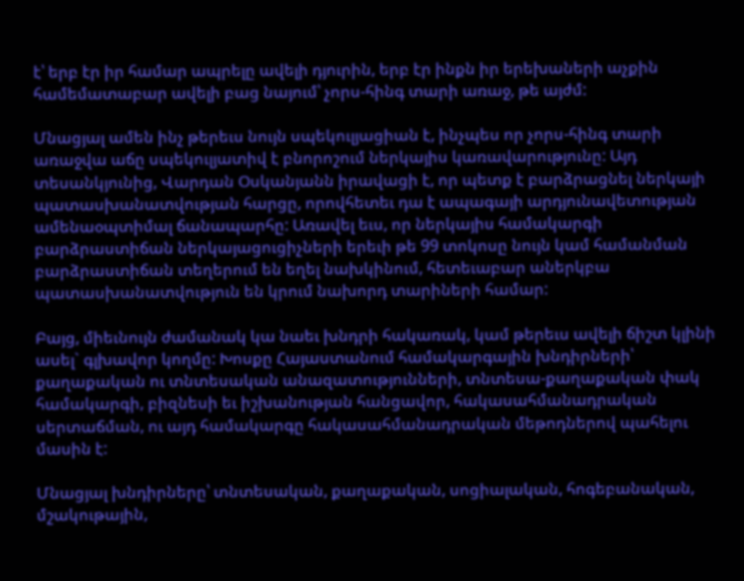է՝ երբ էր իր համար ապրելը ավելի դյուրին, երբ էր ինքն իր երեխաների աչքին համեմատաբար ավելի բաց նայում՝ չորս-հինգ տարի առաջ, թե այժմ:

Մնացյալ ամեն ինչ թերեւս նույն սպեկուլյացիան է, ինչպես որ չորս-հինգ տարի առաջվա աճը սպեկուլյատիվ է բնորոշում ներկայիս կառավարությունը: Այդ տեսանկյունից, Վարդան Օսկանյանն իրավացի է, որ պետք է բարձրացնել ներկայի պատասխանատվության հարցը, որովհետեւ դա է ապագայի արդյունավետության ամենաօպտիմալ ճանապարհը: Առավել եւս, որ ներկայիս համակարգի բարձրաստիճան ներկայացուցիչների երեւի թե 99 տոկոսը նույն կամ համանման բարձրաստիճան տեղերում են եղել նախկինում, հետեւաբար աներկբա պատասխանատվություն են կրում նախորդ տարիների համար:

Բայց, միեւնույն ժամանակ կա նաեւ խնդրի հակառակ, կամ թերեւս ավելի ճիշտ կլինի ասել` գլխավոր կողմը: Խոսքը Հայաստանում համակարգային խնդիրների՝ քաղաքական ու տնտեսական անազատությունների, տնտեսա-քաղաքական փակ համակարգի, բիզնեսի եւ իշխանության հանցավոր, հակասահմանադրական սերտաճման, ու այդ համակարգը հակասահմանադրական մեթոդներով պահելու մասին է:

Մնացյալ խնդիրները՝ տնտեսական, քաղաքական, սոցիալական, հոգեբանական, մշակութային,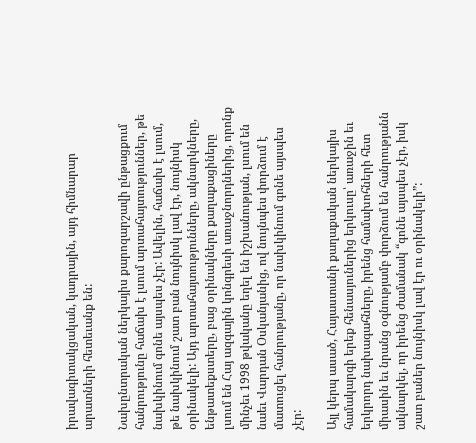իրավագիտակցական, կադրային, այդ հիմնարար արատների հետեւանք են:

Նախընտրական ներկայիս քարոզարշավի ընթացքում հանրությունը հաճախ է լսում արտահայտություններ, թե նախկինում գոնե այսպես չէր: Ավելին, հաճախ է լսում, թե նախկինում շատ բան նույնիսկ լավ էր, նույնիսկ օրինակելի: Այդ արտահայտությունները, ակնարկները, ենթատեքստերը, բաց օրինակները քաղաքացիները լսում են Հայ ազգային կոնգրեսի առաջնորդներից, որոնք մինչեւ 1998 թվականը եղել են իշխանության, լսում են նաեւ Վարդան Օսկանյանից, ով նույնպես փորձում է մատուցել հանրությանը, որ նախկինում գոնե այսպես չէր:

Այլ կերպ ասած, Հայաստանի քաղաքական ներկայիս համակարգի երեք հենասյուներից երկուսը՝ առաջին եւ երկրորդ նախագահները, իրենց համախոհների հետ միասին եւ նրանց օգնությամբ փորձում են հանրությանն ակնարկել, որ իրենց ժամանակ “գոնե այսպես չէր, իսկ շատ բաներ նույնիսկ լավ էր ու օրինակելի”: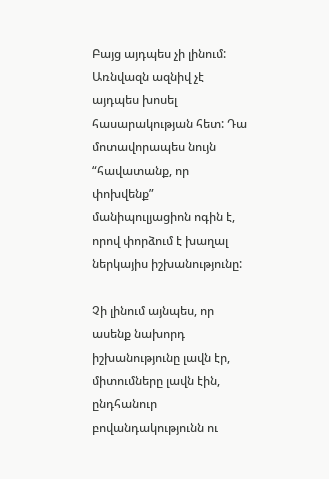Բայց այդպես չի լինում: Առնվազն ազնիվ չէ այդպես խոսել հասարակության հետ: Դա մոտավորապես նույն “հավատանք, որ փոխվենք” մանիպուլյացիոն ոգին է, որով փորձում է խաղալ ներկայիս իշխանությունը:

Չի լինում այնպես, որ ասենք նախորդ իշխանությունը լավն էր, միտումները լավն էին, ընդհանուր բովանդակությունն ու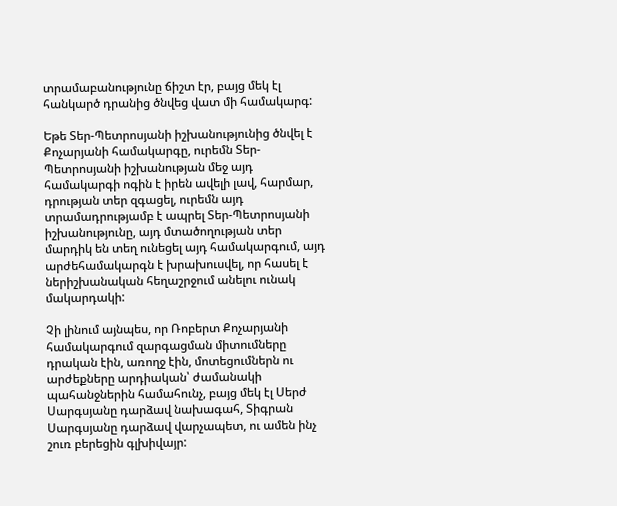տրամաբանությունը ճիշտ էր, բայց մեկ էլ հանկարծ դրանից ծնվեց վատ մի համակարգ:

Եթե Տեր-Պետրոսյանի իշխանությունից ծնվել է Քոչարյանի համակարգը, ուրեմն Տեր-Պետրոսյանի իշխանության մեջ այդ համակարգի ոգին է իրեն ավելի լավ, հարմար, դրության տեր զգացել, ուրեմն այդ տրամադրությամբ է ապրել Տեր-Պետրոսյանի իշխանությունը, այդ մտածողության տեր մարդիկ են տեղ ունեցել այդ համակարգում, այդ արժեհամակարգն է խրախուսվել, որ հասել է ներիշխանական հեղաշրջում անելու ունակ մակարդակի:

Չի լինում այնպես, որ Ռոբերտ Քոչարյանի համակարգում զարգացման միտումները դրական էին, առողջ էին, մոտեցումներն ու արժեքները արդիական՝ ժամանակի պահանջներին համահունչ, բայց մեկ էլ Սերժ Սարգսյանը դարձավ նախագահ, Տիգրան Սարգսյանը դարձավ վարչապետ, ու ամեն ինչ շուռ բերեցին գլխիվայր: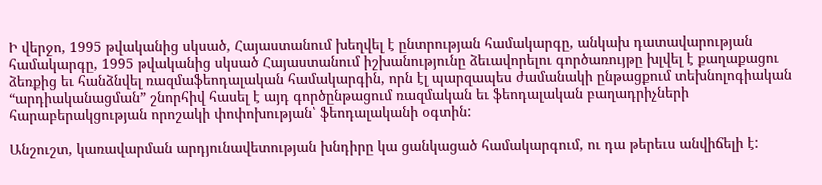Ի վերջո, 1995 թվականից սկսած, Հայաստանում խեղվել է ընտրության համակարգը, անկախ դատավարության համակարգը, 1995 թվականից սկսած Հայաստանում իշխանությունը ձեւավորելու գործառույթը խլվել է քաղաքացու ձեռքից եւ հանձնվել ռազմաֆեոդալական համակարգին, որն էլ պարզապես ժամանակի ընթացքում տեխնոլոգիական “արդիականացման” շնորհիվ հասել է այդ գործընթացում ռազմական եւ ֆեոդալական բաղադրիչների հարաբերակցության որոշակի փոփոխության՝ ֆեոդալականի օգտին:

Անշուշտ, կառավարման արդյունավետության խնդիրը կա ցանկացած համակարգում, ու դա թերեւս անվիճելի է: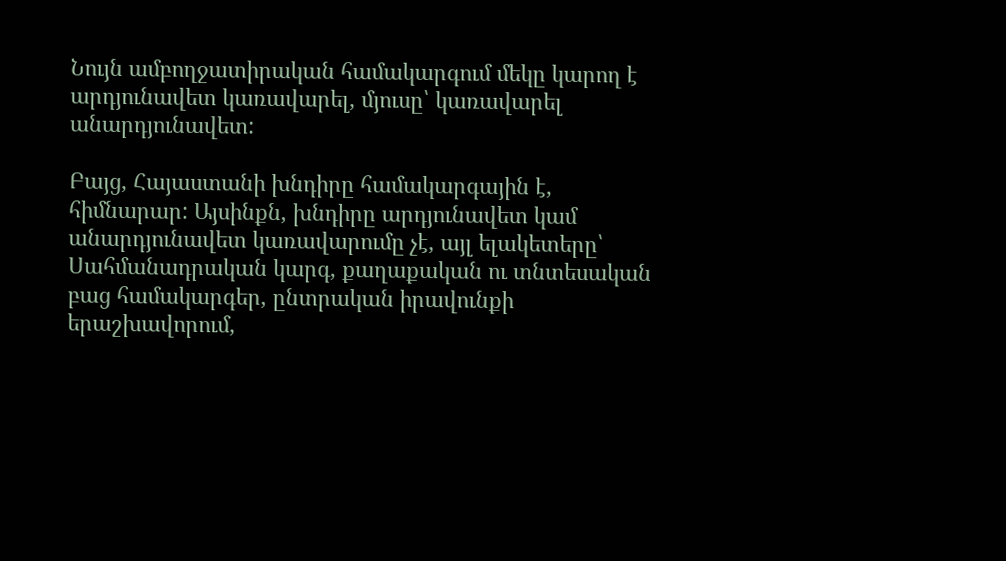Նույն ամբողջատիրական համակարգում մեկը կարող է արդյունավետ կառավարել, մյուսը՝ կառավարել անարդյունավետ:

Բայց, Հայաստանի խնդիրը համակարգային է, հիմնարար: Այսինքն, խնդիրը արդյունավետ կամ անարդյունավետ կառավարումը չէ, այլ ելակետերը՝ Սահմանադրական կարգ, քաղաքական ու տնտեսական բաց համակարգեր, ընտրական իրավունքի երաշխավորում,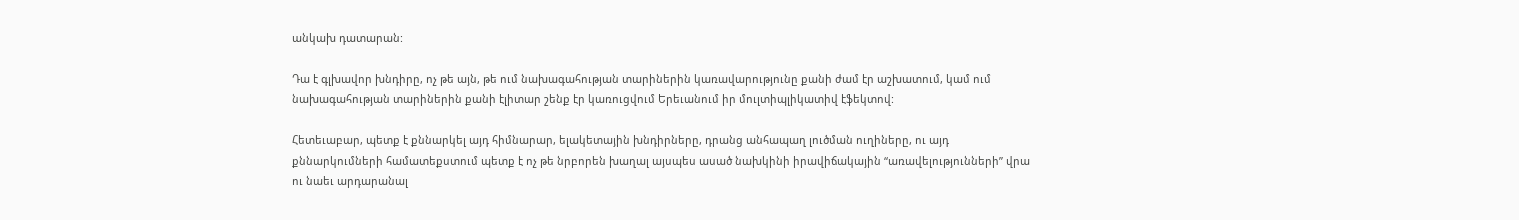անկախ դատարան:

Դա է գլխավոր խնդիրը, ոչ թե այն, թե ում նախագահության տարիներին կառավարությունը քանի ժամ էր աշխատում, կամ ում նախագահության տարիներին քանի էլիտար շենք էր կառուցվում Երեւանում իր մուլտիպլիկատիվ էֆեկտով:

Հետեւաբար, պետք է քննարկել այդ հիմնարար, ելակետային խնդիրները, դրանց անհապաղ լուծման ուղիները, ու այդ քննարկումների համատեքստում պետք է ոչ թե նրբորեն խաղալ այսպես ասած նախկինի իրավիճակային “առավելությունների” վրա ու նաեւ արդարանալ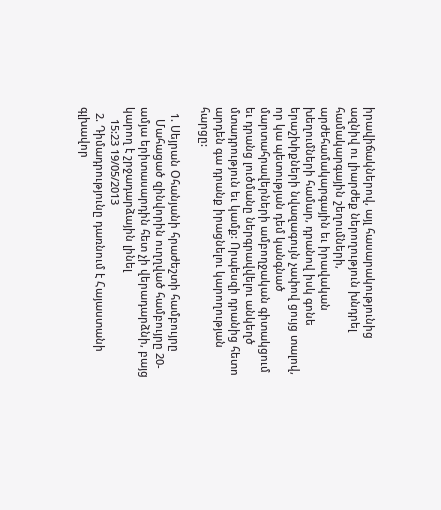իրավիճակներով, այլ հասարակությունից ազնիվ ու լիարժեք ներողություն խնդրել համակարգային շեղումների, արժեհամակարգային եւ իրավական խեղումների համար, դրանով իսկ գոնե երաշխիքների նվազագույն չափով ցույց տալով, որ կա պետության դեմ կանգնած մարտահրավերների ամբողջական գիտակցում եւ դրանց լուծմանը ներգրավվելու անկեղծ մտադրություն եւ կամք: Որպեսզի դրանից հետո արդեն գա դրանք իրացնելու կարողության հարցը:

  1. Սեյրան Օհանյանի հրաժեշտի համբույրը
    Մահացած զինվորին ուղղված համբույրը 20-ամյա երիտասարդին հետ չի վերադարձնի, բայց կարող է շրջադարձային լինել
    15:23 19/05/2013
  2. Դիմադրությունը դառնում է Հայաստանի գլխավոր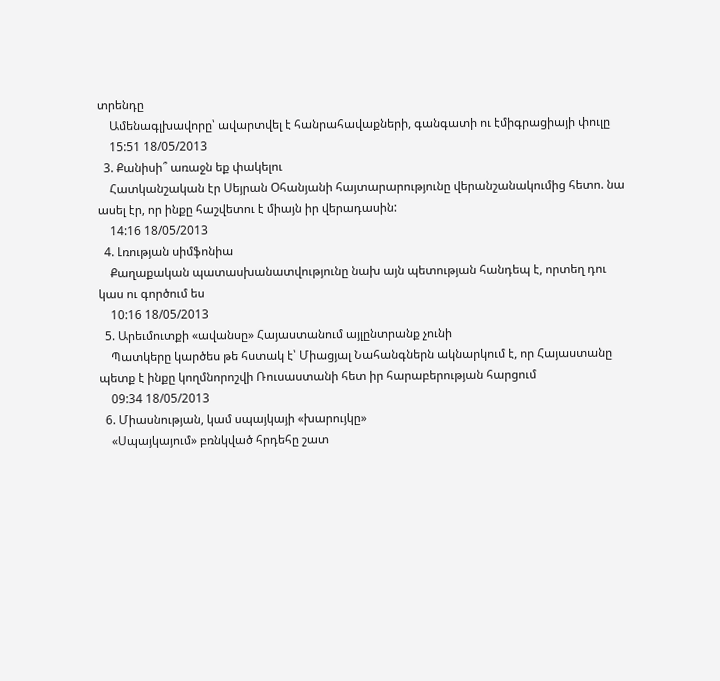տրենդը
    Ամենագլխավորը՝ ավարտվել է հանրահավաքների, գանգատի ու էմիգրացիայի փուլը
    15:51 18/05/2013
  3. Քանիսի՞ առաջն եք փակելու
    Հատկանշական էր Սեյրան Օհանյանի հայտարարությունը վերանշանակումից հետո. նա ասել էր, որ ինքը հաշվետու է միայն իր վերադասին:
    14:16 18/05/2013
  4. Լռության սիմֆոնիա
    Քաղաքական պատասխանատվությունը նախ այն պետության հանդեպ է, որտեղ դու կաս ու գործում ես
    10:16 18/05/2013
  5. Արեւմուտքի «ավանսը» Հայաստանում այլընտրանք չունի
    Պատկերը կարծես թե հստակ է՝ Միացյալ Նահանգներն ակնարկում է, որ Հայաստանը պետք է ինքը կողմնորոշվի Ռուսաստանի հետ իր հարաբերության հարցում
    09:34 18/05/2013
  6. Միասնության, կամ սպայկայի «խարույկը»
    «Սպայկայում» բռնկված հրդեհը շատ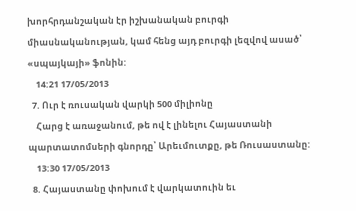խորհրդանշական էր իշխանական բուրգի միասնականության, կամ հենց այդ բուրգի լեզվով ասած՝ «սպայկայի» ֆոնին:
    14:21 17/05/2013
  7. Ուր է ռուսական վարկի 500 միլիոնը
    Հարց է առաջանում, թե ով է լինելու Հայաստանի պարտատոմսերի գնորդը՝ Արեւմուտքը, թե Ռուսաստանը:
    13:30 17/05/2013
  8. Հայաստանը փոխում է վարկատուին եւ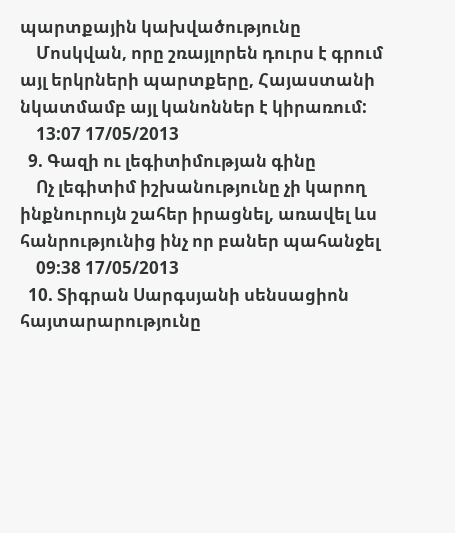պարտքային կախվածությունը
    Մոսկվան, որը շռայլորեն դուրս է գրում այլ երկրների պարտքերը, Հայաստանի նկատմամբ այլ կանոններ է կիրառում:
    13:07 17/05/2013
  9. Գազի ու լեգիտիմության գինը
    Ոչ լեգիտիմ իշխանությունը չի կարող ինքնուրույն շահեր իրացնել, առավել ևս հանրությունից ինչ որ բաներ պահանջել
    09:38 17/05/2013
  10. Տիգրան Սարգսյանի սենսացիոն հայտարարությունը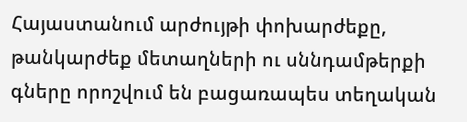Հայաստանում արժույթի փոխարժեքը, թանկարժեք մետաղների ու սննդամթերքի գները որոշվում են բացառապես տեղական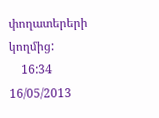փողատերերի կողմից:
    16:34 16/05/2013